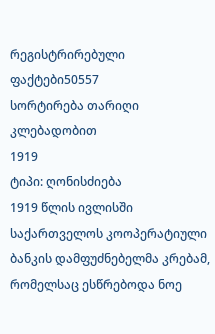რეგისტრირებული ფაქტები50557
სორტირება თარიღი კლებადობით
1919
ტიპი: ღონისძიება
1919 წლის ივლისში საქართველოს კოოპერატიული ბანკის დამფუძნებელმა კრებამ, რომელსაც ესწრებოდა ნოე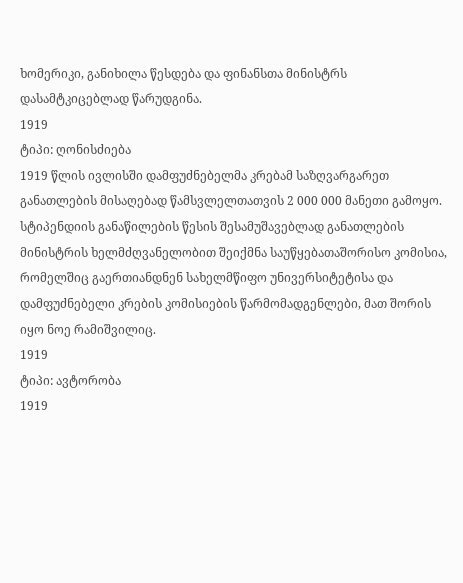ხომერიკი, განიხილა წესდება და ფინანსთა მინისტრს დასამტკიცებლად წარუდგინა.
1919
ტიპი: ღონისძიება
1919 წლის ივლისში დამფუძნებელმა კრებამ საზღვარგარეთ განათლების მისაღებად წამსვლელთათვის 2 000 000 მანეთი გამოყო. სტიპენდიის განაწილების წესის შესამუშავებლად განათლების მინისტრის ხელმძღვანელობით შეიქმნა საუწყებათაშორისო კომისია, რომელშიც გაერთიანდნენ სახელმწიფო უნივერსიტეტისა და დამფუძნებელი კრების კომისიების წარმომადგენლები, მათ შორის იყო ნოე რამიშვილიც.
1919
ტიპი: ავტორობა
1919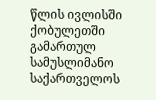წლის ივლისში ქობულეთში გამართულ სამუსლიმანო საქართველოს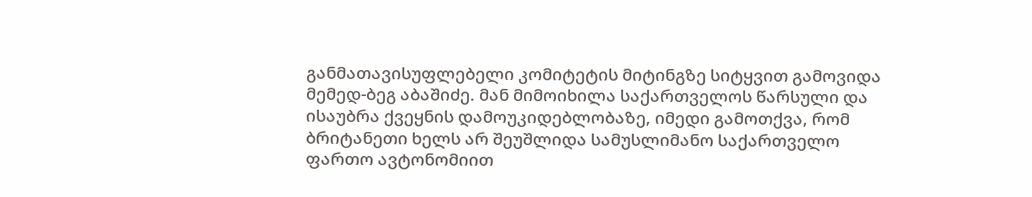განმათავისუფლებელი კომიტეტის მიტინგზე სიტყვით გამოვიდა მემედ-ბეგ აბაშიძე. მან მიმოიხილა საქართველოს წარსული და ისაუბრა ქვეყნის დამოუკიდებლობაზე, იმედი გამოთქვა, რომ ბრიტანეთი ხელს არ შეუშლიდა სამუსლიმანო საქართველო ფართო ავტონომიით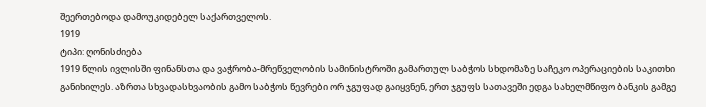შეერთებოდა დამოუკიდებელ საქართველოს.
1919
ტიპი: ღონისძიება
1919 წლის ივლისში ფინანსთა და ვაჭრობა-მრეწველობის სამინისტროში გამართულ საბჭოს სხდომაზე საჩეკო ოპერაციების საკითხი განიხილეს. აზრთა სხვადასხვაობის გამო საბჭოს წევრები ორ ჯგუფად გაიყვნენ, ერთ ჯგუფს სათავეში ედგა სახელმწიფო ბანკის გამგე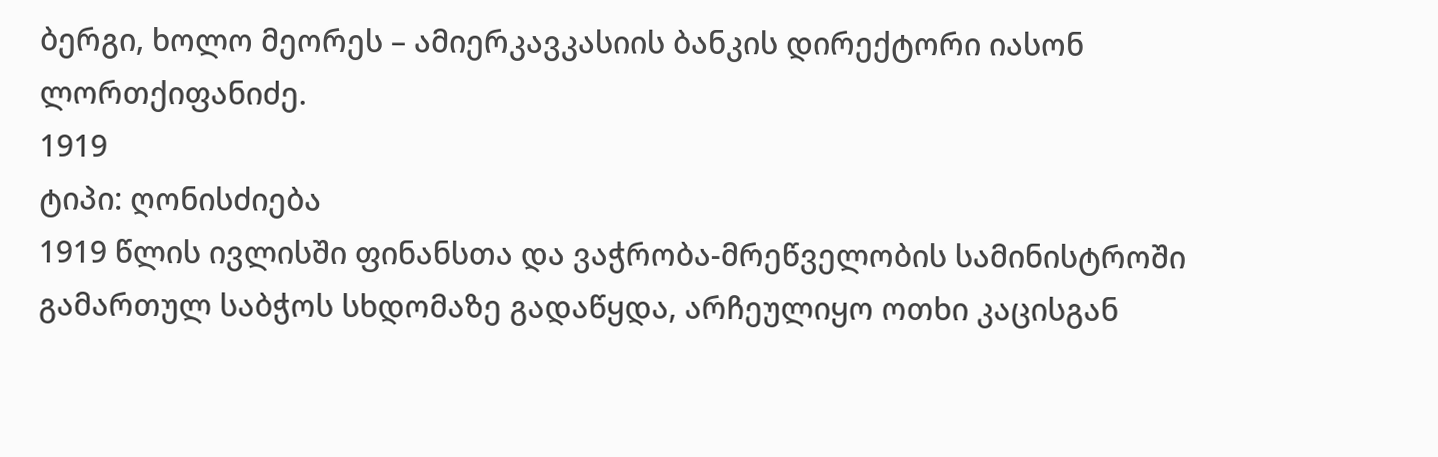ბერგი, ხოლო მეორეს – ამიერკავკასიის ბანკის დირექტორი იასონ ლორთქიფანიძე.
1919
ტიპი: ღონისძიება
1919 წლის ივლისში ფინანსთა და ვაჭრობა-მრეწველობის სამინისტროში გამართულ საბჭოს სხდომაზე გადაწყდა, არჩეულიყო ოთხი კაცისგან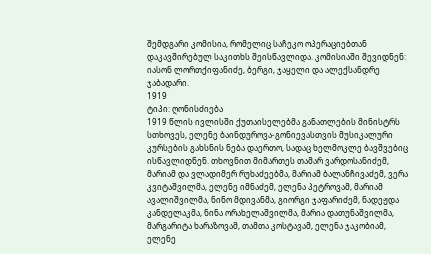შემდგარი კომისია, რომელიც საჩეკო ოპერაციებთან დაკავშირებულ საკითხს შეისწავლიდა. კომისიაში შევიდნენ: იასონ ლორთქიფანიძე, ბერგი, ჯაყელი და ალექსანდრე ჯაბადარი.
1919
ტიპი: ღონისძიება
1919 წლის ივლისში ქუთაისელებმა განათლების მინისტრს სთხოვეს, ელენე ბაინდუროვა-გონიევასთვის მუსიკალური კურსების გახსნის ნება დაერთო, სადაც ხელმოკლე ბავშვებიც ისწავლიდნენ. თხოვნით მიმართეს თამარ ვარდოსანიძემ, მარიამ და ვლადიმერ რუხაძეებმა, მარიამ ბალანჩივაძემ, ვერა კვიტაშვილმა, ელენე იმნაძემ, ელენა პეტროვამ, მარიამ ავალიშვილმა, ნინო მდივანმა, გიორგი ჯაფარიძემ, ნადეჟდა კანდელაკმა, ნინა ორახელაშვილმა, მარია დათუნაშვილმა, მარგარიტა ხარაზოვამ, თამთა კოსტავამ, ელენა ჯაკობიამ, ელენე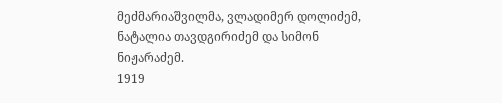მეძმარიაშვილმა, ვლადიმერ დოლიძემ, ნატალია თავდგირიძემ და სიმონ ნიჟარაძემ.
1919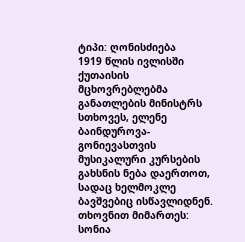ტიპი: ღონისძიება
1919 წლის ივლისში ქუთაისის მცხოვრებლებმა განათლების მინისტრს სთხოვეს, ელენე ბაინდუროვა-გონიევასთვის მუსიკალური კურსების გახსნის ნება დაერთოთ, სადაც ხელმოკლე ბავშვებიც ისწავლიდნენ. თხოვნით მიმართეს: სონია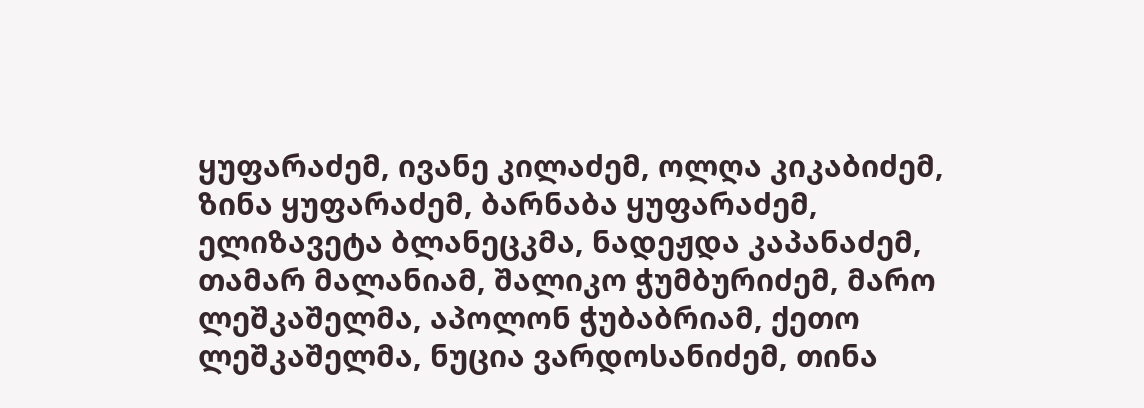ყუფარაძემ, ივანე კილაძემ, ოლღა კიკაბიძემ, ზინა ყუფარაძემ, ბარნაბა ყუფარაძემ, ელიზავეტა ბლანეცკმა, ნადეჟდა კაპანაძემ, თამარ მალანიამ, შალიკო ჭუმბურიძემ, მარო ლეშკაშელმა, აპოლონ ჭუბაბრიამ, ქეთო ლეშკაშელმა, ნუცია ვარდოსანიძემ, თინა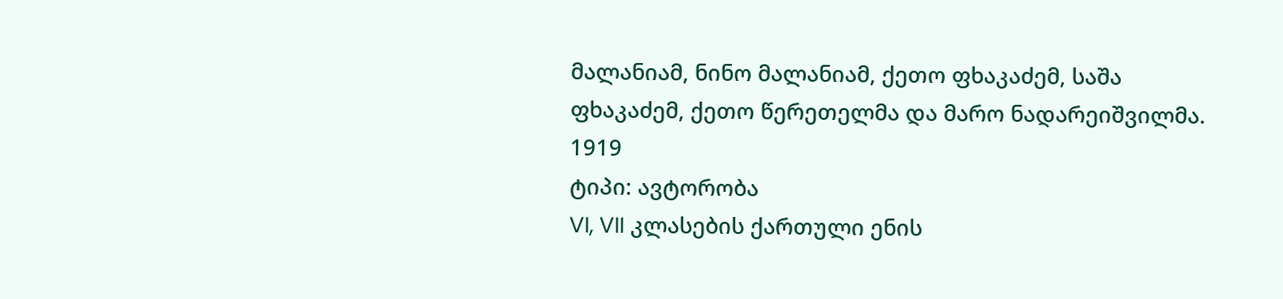მალანიამ, ნინო მალანიამ, ქეთო ფხაკაძემ, საშა ფხაკაძემ, ქეთო წერეთელმა და მარო ნადარეიშვილმა.
1919
ტიპი: ავტორობა
VI, VII კლასების ქართული ენის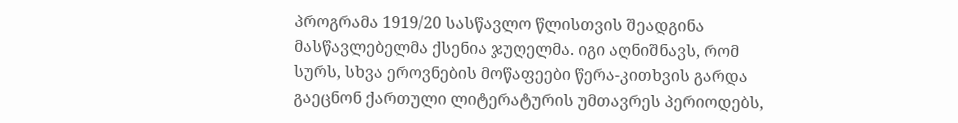პროგრამა 1919/20 სასწავლო წლისთვის შეადგინა მასწავლებელმა ქსენია ჯუღელმა. იგი აღნიშნავს, რომ სურს, სხვა ეროვნების მოწაფეები წერა-კითხვის გარდა გაეცნონ ქართული ლიტერატურის უმთავრეს პერიოდებს,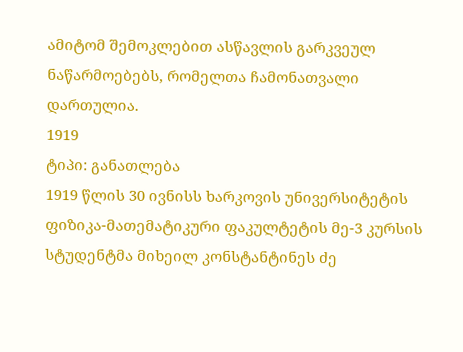ამიტომ შემოკლებით ასწავლის გარკვეულ ნაწარმოებებს, რომელთა ჩამონათვალი დართულია.
1919
ტიპი: განათლება
1919 წლის 30 ივნისს ხარკოვის უნივერსიტეტის ფიზიკა-მათემატიკური ფაკულტეტის მე-3 კურსის სტუდენტმა მიხეილ კონსტანტინეს ძე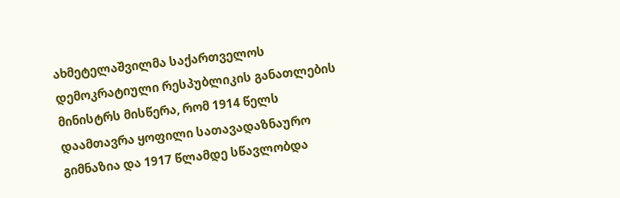ახმეტელაშვილმა საქართველოს დემოკრატიული რესპუბლიკის განათლების მინისტრს მისწერა, რომ 1914 წელს დაამთავრა ყოფილი სათავადაზნაურო გიმნაზია და 1917 წლამდე სწავლობდა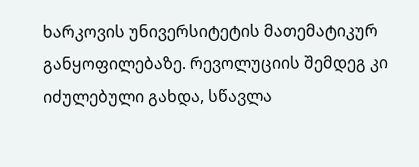ხარკოვის უნივერსიტეტის მათემატიკურ განყოფილებაზე. რევოლუციის შემდეგ კი იძულებული გახდა, სწავლა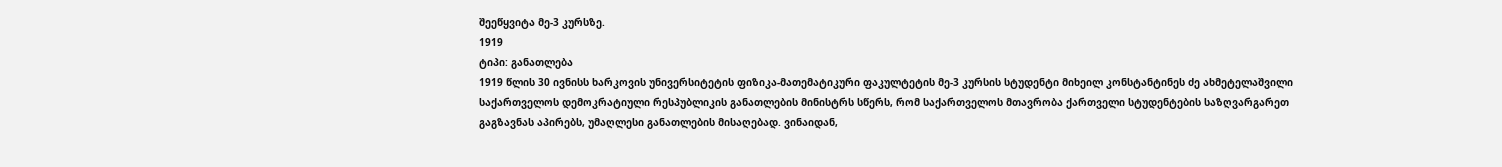შეეწყვიტა მე-3 კურსზე.
1919
ტიპი: განათლება
1919 წლის 30 ივნისს ხარკოვის უნივერსიტეტის ფიზიკა-მათემატიკური ფაკულტეტის მე-3 კურსის სტუდენტი მიხეილ კონსტანტინეს ძე ახმეტელაშვილი საქართველოს დემოკრატიული რესპუბლიკის განათლების მინისტრს სწერს, რომ საქართველოს მთავრობა ქართველი სტუდენტების საზღვარგარეთ გაგზავნას აპირებს, უმაღლესი განათლების მისაღებად. ვინაიდან,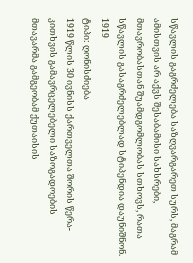სწავლის გაგრძელება საზღვარგარეთ სურს, მაგრამ ამისთვის არ აქვს შესაბამისი სახსრები, მთავრობასთან შუამდგომლობას სთხოვს, რათა სწავლის გასაგრძელებლად სტიპენდია დაუნიშნონ.
1919
ტიპი: ღონისძიება
1919 წლის 30 ივნისს ქართველთა შორის წერა-კითხვის გამავრცელებელი საზოგადოების მთავარმა გამგეობამ ქუთაისის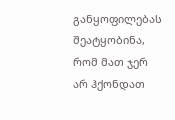განყოფილებას შეატყობინა, რომ მათ ჯერ არ ჰქონდათ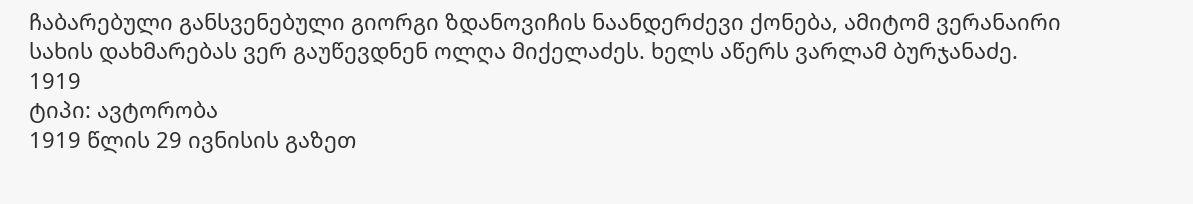ჩაბარებული განსვენებული გიორგი ზდანოვიჩის ნაანდერძევი ქონება, ამიტომ ვერანაირი სახის დახმარებას ვერ გაუწევდნენ ოლღა მიქელაძეს. ხელს აწერს ვარლამ ბურჯანაძე.
1919
ტიპი: ავტორობა
1919 წლის 29 ივნისის გაზეთ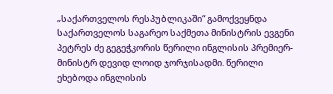„საქართველოს რესპუბლიკაში“ გამოქვეყნდა საქართველოს საგარეო საქმეთა მინისტრის ევგენი პეტრეს ძე გეგეჭკორის წერილი ინგლისის პრემიერ-მინისტრ დევიდ ლოიდ ჯორჯისადმი. წერილი ეხებოდა ინგლისის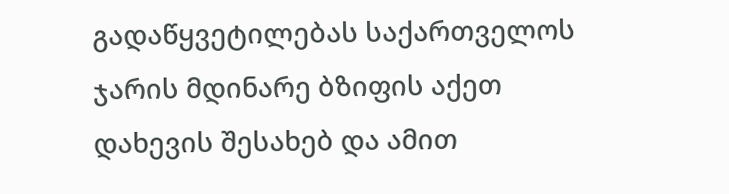გადაწყვეტილებას საქართველოს ჯარის მდინარე ბზიფის აქეთ დახევის შესახებ და ამით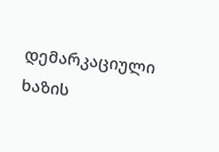დემარკაციული ხაზის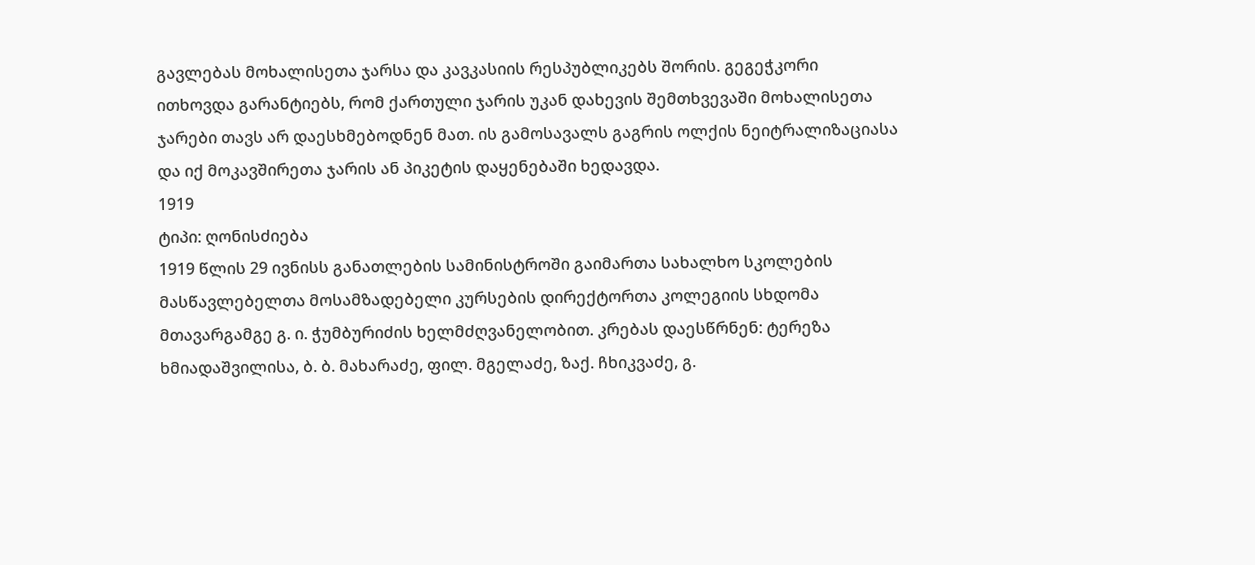გავლებას მოხალისეთა ჯარსა და კავკასიის რესპუბლიკებს შორის. გეგეჭკორი ითხოვდა გარანტიებს, რომ ქართული ჯარის უკან დახევის შემთხვევაში მოხალისეთა ჯარები თავს არ დაესხმებოდნენ მათ. ის გამოსავალს გაგრის ოლქის ნეიტრალიზაციასა და იქ მოკავშირეთა ჯარის ან პიკეტის დაყენებაში ხედავდა.
1919
ტიპი: ღონისძიება
1919 წლის 29 ივნისს განათლების სამინისტროში გაიმართა სახალხო სკოლების მასწავლებელთა მოსამზადებელი კურსების დირექტორთა კოლეგიის სხდომა მთავარგამგე გ. ი. ჭუმბურიძის ხელმძღვანელობით. კრებას დაესწრნენ: ტერეზა ხმიადაშვილისა, ბ. ბ. მახარაძე, ფილ. მგელაძე, ზაქ. ჩხიკვაძე, გ.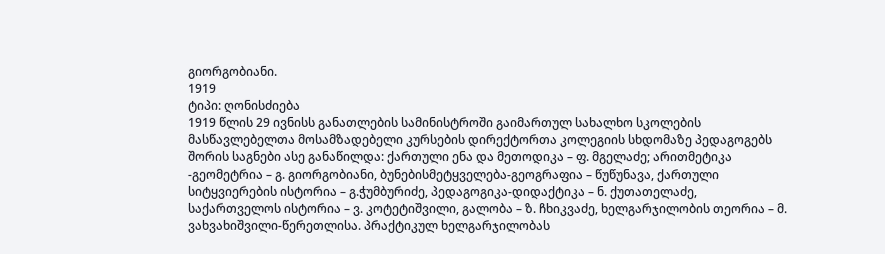გიორგობიანი.
1919
ტიპი: ღონისძიება
1919 წლის 29 ივნისს განათლების სამინისტროში გაიმართულ სახალხო სკოლების მასწავლებელთა მოსამზადებელი კურსების დირექტორთა კოლეგიის სხდომაზე პედაგოგებს შორის საგნები ასე განაწილდა: ქართული ენა და მეთოდიკა – ფ. მგელაძე; არითმეტიკა -გეომეტრია – გ. გიორგობიანი, ბუნებისმეტყველება-გეოგრაფია – წუწუნავა, ქართული სიტყვიერების ისტორია – გ.ჭუმბურიძე, პედაგოგიკა-დიდაქტიკა – ნ. ქუთათელაძე, საქართველოს ისტორია – ვ. კოტეტიშვილი, გალობა – ზ. ჩხიკვაძე, ხელგარჯილობის თეორია – მ. ვახვახიშვილი-წერეთლისა. პრაქტიკულ ხელგარჯილობას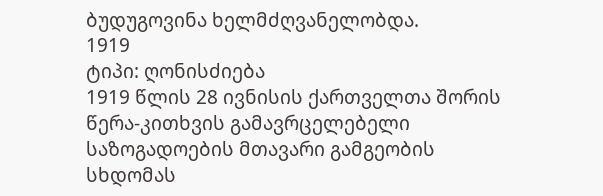ბუდუგოვინა ხელმძღვანელობდა.
1919
ტიპი: ღონისძიება
1919 წლის 28 ივნისის ქართველთა შორის წერა-კითხვის გამავრცელებელი საზოგადოების მთავარი გამგეობის სხდომას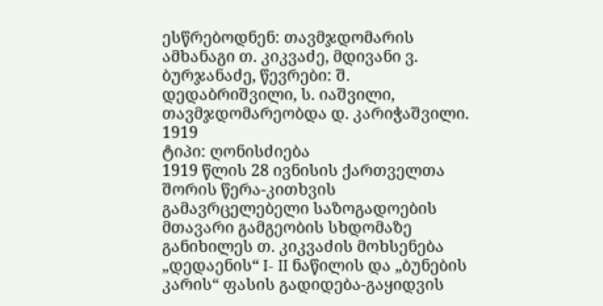ესწრებოდნენ: თავმჯდომარის ამხანაგი თ. კიკვაძე, მდივანი ვ. ბურჯანაძე, წევრები: შ. დედაბრიშვილი, ს. იაშვილი, თავმჯდომარეობდა დ. კარიჭაშვილი.
1919
ტიპი: ღონისძიება
1919 წლის 28 ივნისის ქართველთა შორის წერა-კითხვის გამავრცელებელი საზოგადოების მთავარი გამგეობის სხდომაზე განიხილეს თ. კიკვაძის მოხსენება „დედაენის“ I- II ნაწილის და „ბუნების კარის“ ფასის გადიდება-გაყიდვის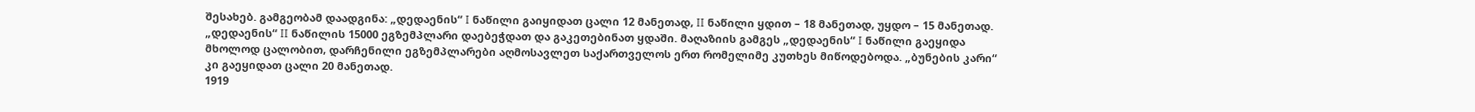შესახებ. გამგეობამ დაადგინა: „დედაენის“ I ნაწილი გაიყიდათ ცალი 12 მანეთად, II ნაწილი ყდით – 18 მანეთად, უყდო – 15 მანეთად. „დედაენის“ II ნაწილის 15000 ეგზემპლარი დაებეჭდათ და გაკეთებინათ ყდაში. მაღაზიის გამგეს „დედაენის“ I ნაწილი გაეყიდა მხოლოდ ცალობით, დარჩენილი ეგზემპლარები აღმოსავლეთ საქართველოს ერთ რომელიმე კუთხეს მიწოდებოდა. „ბუნების კარი“ კი გაეყიდათ ცალი 20 მანეთად.
1919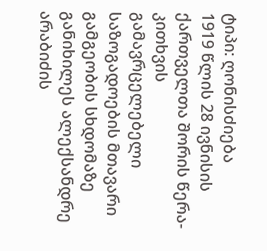ტიპი: ღონისძიება
1919 წლის 28 ივნისის ქართველთა შორის წერა-კითხვის გამავრცელებელი საზოგადოების მთავარი გამგეობის სხდომაზე განიხილეს ალექსანდრე არაბიძის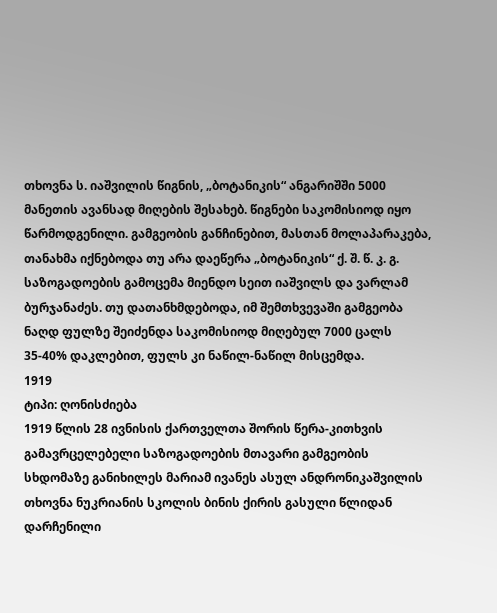თხოვნა ს. იაშვილის წიგნის, „ბოტანიკის“ ანგარიშში 5000 მანეთის ავანსად მიღების შესახებ. წიგნები საკომისიოდ იყო წარმოდგენილი. გამგეობის განჩინებით, მასთან მოლაპარაკება, თანახმა იქნებოდა თუ არა დაეწერა „ბოტანიკის“ ქ. შ. წ. კ. გ. საზოგადოების გამოცემა მიენდო სეით იაშვილს და ვარლამ ბურჯანაძეს. თუ დათანხმდებოდა, იმ შემთხვევაში გამგეობა ნაღდ ფულზე შეიძენდა საკომისიოდ მიღებულ 7000 ცალს 35-40% დაკლებით, ფულს კი ნაწილ-ნაწილ მისცემდა.
1919
ტიპი: ღონისძიება
1919 წლის 28 ივნისის ქართველთა შორის წერა-კითხვის გამავრცელებელი საზოგადოების მთავარი გამგეობის სხდომაზე განიხილეს მარიამ ივანეს ასულ ანდრონიკაშვილის თხოვნა ნუკრიანის სკოლის ბინის ქირის გასული წლიდან დარჩენილი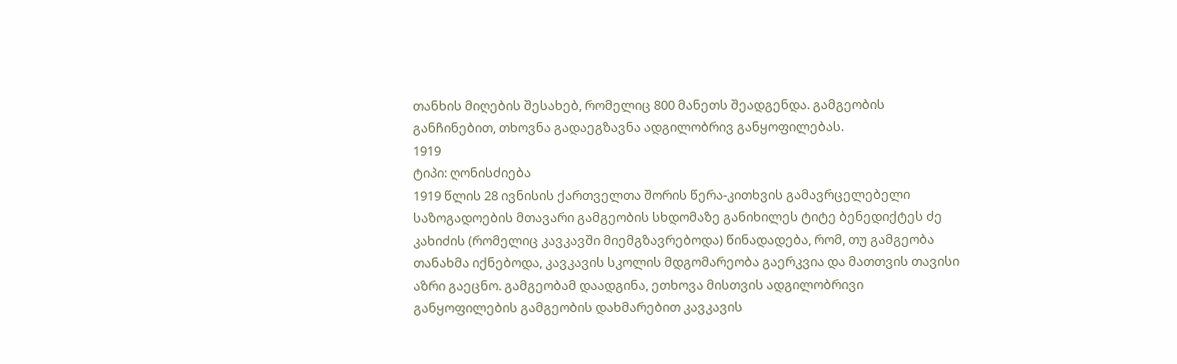თანხის მიღების შესახებ, რომელიც 800 მანეთს შეადგენდა. გამგეობის განჩინებით, თხოვნა გადაეგზავნა ადგილობრივ განყოფილებას.
1919
ტიპი: ღონისძიება
1919 წლის 28 ივნისის ქართველთა შორის წერა-კითხვის გამავრცელებელი საზოგადოების მთავარი გამგეობის სხდომაზე განიხილეს ტიტე ბენედიქტეს ძე კახიძის (რომელიც კავკავში მიემგზავრებოდა) წინადადება, რომ, თუ გამგეობა თანახმა იქნებოდა, კავკავის სკოლის მდგომარეობა გაერკვია და მათთვის თავისი აზრი გაეცნო. გამგეობამ დაადგინა, ეთხოვა მისთვის ადგილობრივი განყოფილების გამგეობის დახმარებით კავკავის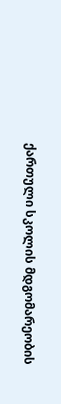ქართული სკოლის მდგომარეობის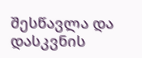შესწავლა და დასკვნის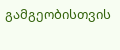გამგეობისთვის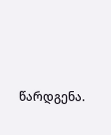წარდგენა.